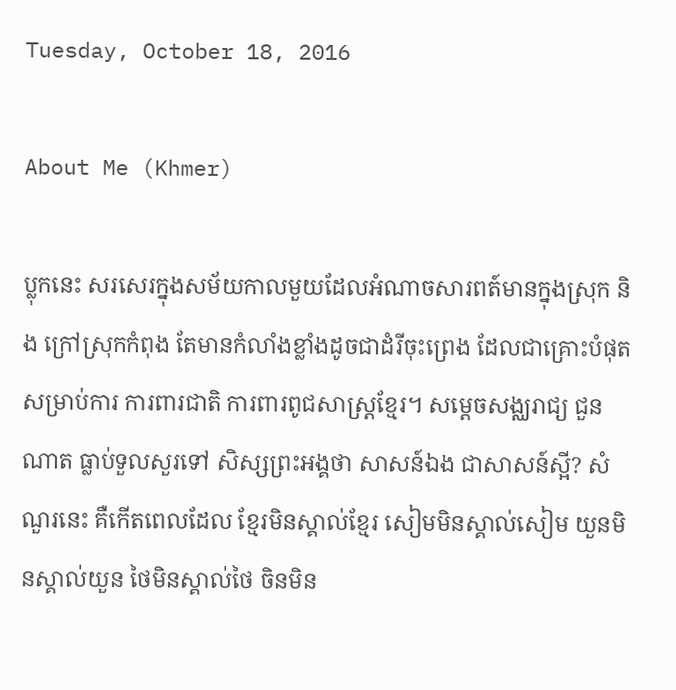Tuesday, October 18, 2016

About Me (Khmer)

ប្លុកនេះ សរសេរក្នុងសម័យកាលមួយដែលអំណាចសារពត៍មានក្នុងស្រុក និង ក្រៅស្រុកកំពុង តែមានកំលាំងខ្លាំងដូចជាដំរីចុះព្រេង ដែលជាគ្រោះបំផុតសម្រាប់ការ ការពារជាតិ ការពារពូជសាស្រ្តខ្មែរ។ សម្តេចសង្ឈរាជ្យ ជួនណាត ធ្លាប់ទួលសួរទៅ សិស្សព្រះអង្គថា សាសន៍ឯង ជាសាសន៍ស្អី? សំណួរនេះ គឺកើតពេលដែល ខ្មែរមិនស្គាល់ខ្មែរ សៀមមិនស្គាល់សៀម យួនមិនស្គាល់យួន ថៃមិនស្គាល់ថៃ ចិនមិន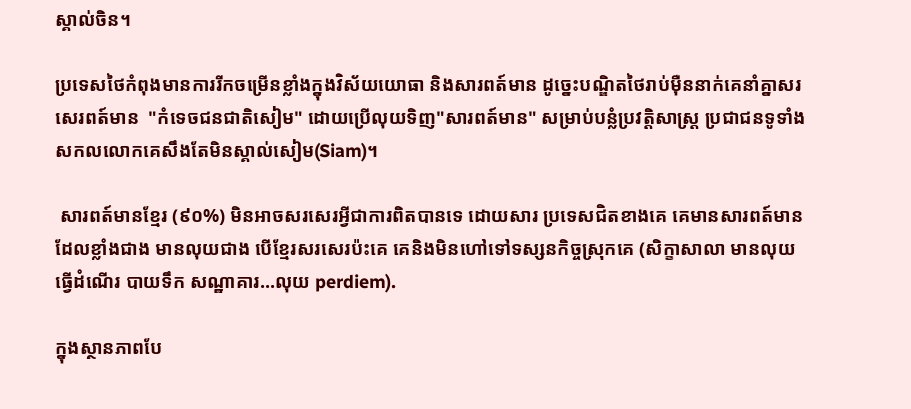ស្គាល់ចិន។

ប្រទេសថៃកំពុងមានការរីកចម្រើនខ្លាំងក្នុងវិស័យយោធា និងសារពត៍មាន ដូច្នេះបណ្ឌិតថៃរាប់ម៉ឺននាក់គេនាំគ្នាសរសេរពត៍មាន  "កំទេចជនជាតិសៀម" ដោយប្រើលុយទិញ"សារពត៍មាន" សម្រាប់បន្លំប្រវត្តិសាស្រ្ត ប្រជាជនទូទាំងសកលលោកគេសឹងតែមិនស្គាល់សៀម(Siam)។

 សារពត៍មានខ្មែរ (៩០%) មិនអាចសរសេរអ្វីជាការពិតបានទេ ដោយសារ ប្រទេសជិតខាងគេ គេមានសារពត៍មានដែលខ្លាំងជាង មានលុយជាង បើខ្មែរសរសេរប៉ះគេ គេនិងមិនហៅទៅទស្សនកិច្ចស្រុកគេ (សិក្ខាសាលា មានលុយធ្វើដំណើរ បាយទឹក សណ្ឋាគារ...លុយ perdiem).

ក្នុងស្ថានភាពបែ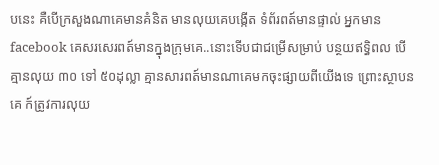បនេះ គឺបើក្រសួងណាគេមានគំនិត មានលុយគេបង្កើត ទំព័រពត៍មានផ្ទាល់ អ្នកមាន facebook គេសរសេរពត៍មានក្នុងក្រុមគេ..នោះទើបជាជម្រើសម្រាប់ បន្ថយឥទ្ធិពល បើគ្មានលុយ ៣០ ទៅ ៥០ដុល្លា គ្មានសារពត៍មានណាគេមកចុះផ្សាយពីយើងទេ ព្រោះស្ថាបនគេ ក៍ត្រូវការលុយ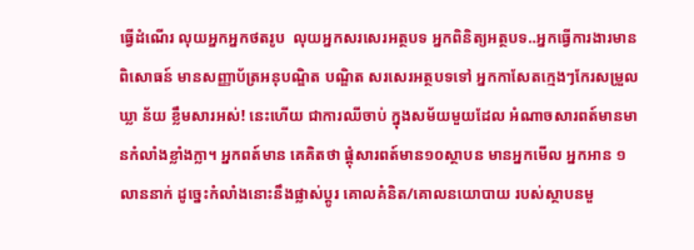ធ្វើដំណើរ លុយអ្នកអ្នកថតរូប  លុយអ្នកសរសេរអត្ថបទ អ្នកពិនិត្យអត្ថបទ..អ្នកធ្វើការងារមានពិសោធន៍ មានសញ្ញាប័ត្រអនុបណ្ឌិត បណ្ឌិត សរសេរអត្ថបទទៅ អ្នកកាសែតក្មេងៗកែរសម្រួលឃ្លា ន័យ ខ្លឹមសារអស់! នេះហើយ ជាការឈីចាប់ ក្នុងសម័យមួយដែល អំណាចសារពត៍មានមានកំលាំងខ្លាំងក្លា។ អ្នកពត៍មាន គេគិតថា ផ្តុំសារពត៍មាន១០ស្ថាបន មានអ្នកមើល អ្នកអាន ១លាននាក់ ដូច្នេះកំលាំងនោះនឹងផ្លាស់ប្តូរ គោលគំនិត/គោលនយោបាយ របស់ស្ថាបនមួ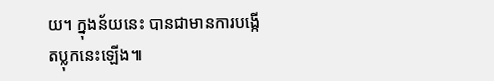យ។ ក្នុងន័យនេះ បានជាមានការបង្កើតប្លុកនេះឡើង៕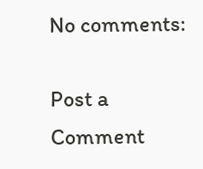No comments:

Post a Comment